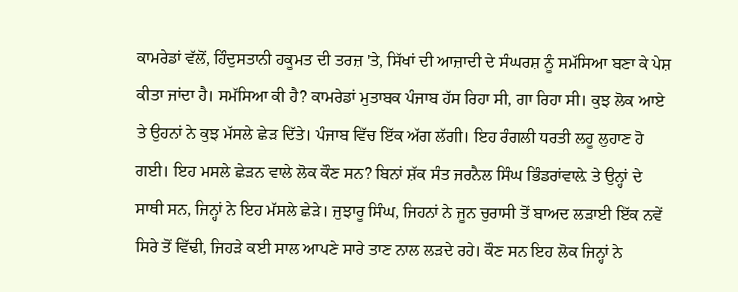ਕਾਮਰੇਡਾਂ ਵੱਲੋਂ, ਹਿੰਦੁਸਤਾਨੀ ਹਕੂਮਤ ਦੀ ਤਰਜ਼ 'ਤੇ, ਸਿੱਖਾਂ ਦੀ ਆਜ਼ਾਦੀ ਦੇ ਸੰਘਰਸ਼ ਨੂੰ ਸਮੱਸਿਆ ਬਣਾ ਕੇ ਪੇਸ਼ ਕੀਤਾ ਜਾਂਦਾ ਹੈ। ਸਮੱਸਿਆ ਕੀ ਹੈ? ਕਾਮਰੇਡਾਂ ਮੁਤਾਬਕ ਪੰਜਾਬ ਹੱਸ ਰਿਹਾ ਸੀ, ਗਾ ਰਿਹਾ ਸੀ। ਕੁਝ ਲੋਕ ਆਏ ਤੇ ਉਹਨਾਂ ਨੇ ਕੁਝ ਮੱਸਲੇ ਛੇੜ ਦਿੱਤੇ। ਪੰਜਾਬ ਵਿੱਚ ਇੱਕ ਅੱਗ ਲੱਗੀ। ਇਹ ਰੰਗਲੀ ਧਰਤੀ ਲਹੂ ਲੁਹਾਣ ਹੋ ਗਈ। ਇਹ ਮਸਲੇ ਛੇੜਨ ਵਾਲੇ ਲੋਕ ਕੌਣ ਸਨ? ਬਿਨਾਂ ਸ਼ੱਕ ਸੰਤ ਜਰਨੈਲ ਸਿੰਘ ਭਿੰਡਰਾਂਵਾਲ਼ੇ ਤੇ ਉਨ੍ਹਾਂ ਦੇ ਸਾਥੀ ਸਨ, ਜਿਨ੍ਹਾਂ ਨੇ ਇਹ ਮੱਸਲੇ ਛੇੜੇ। ਜੁਝਾਰੂ ਸਿੰਘ, ਜਿਹਨਾਂ ਨੇ ਜੂਨ ਚੁਰਾਸੀ ਤੋਂ ਬਾਅਦ ਲੜਾਈ ਇੱਕ ਨਵੇਂ ਸਿਰੇ ਤੋਂ ਵਿੱਢੀ, ਜਿਹੜੇ ਕਈ ਸਾਲ ਆਪਣੇ ਸਾਰੇ ਤਾਣ ਨਾਲ ਲੜਦੇ ਰਹੇ। ਕੌਣ ਸਨ ਇਹ ਲੋਕ ਜਿਨ੍ਹਾਂ ਨੇ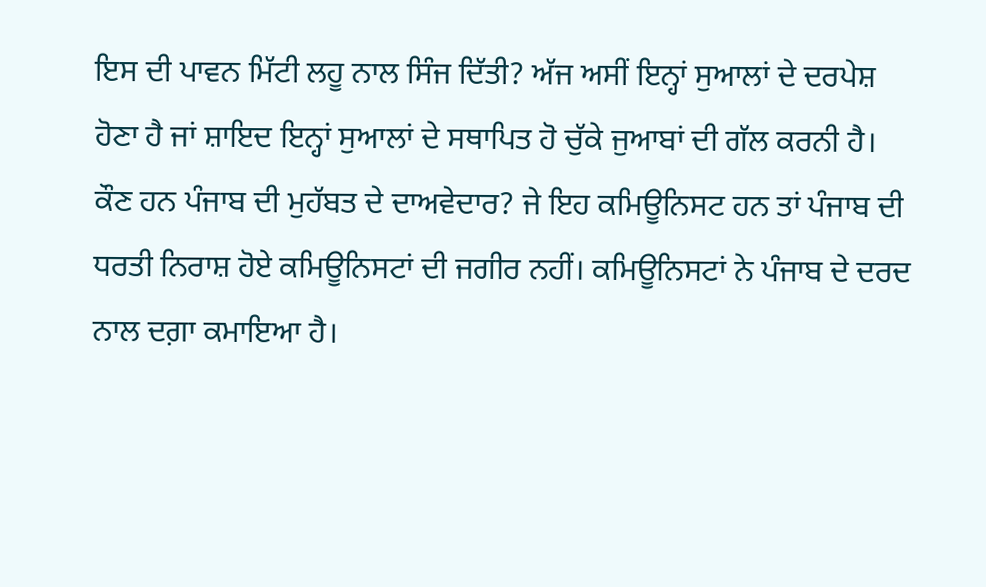ਇਸ ਦੀ ਪਾਵਨ ਮਿੱਟੀ ਲਹੂ ਨਾਲ ਸਿੰਜ ਦਿੱਤੀ? ਅੱਜ ਅਸੀਂ ਇਨ੍ਹਾਂ ਸੁਆਲਾਂ ਦੇ ਦਰਪੇਸ਼ ਹੋਣਾ ਹੈ ਜਾਂ ਸ਼ਾਇਦ ਇਨ੍ਹਾਂ ਸੁਆਲਾਂ ਦੇ ਸਥਾਪਿਤ ਹੋ ਚੁੱਕੇ ਜੁਆਬਾਂ ਦੀ ਗੱਲ ਕਰਨੀ ਹੈ।
ਕੌਣ ਹਨ ਪੰਜਾਬ ਦੀ ਮੁਹੱਬਤ ਦੇ ਦਾਅਵੇਦਾਰ? ਜੇ ਇਹ ਕਮਿਊਨਿਸਟ ਹਨ ਤਾਂ ਪੰਜਾਬ ਦੀ ਧਰਤੀ ਨਿਰਾਸ਼ ਹੋਏ ਕਮਿਊਨਿਸਟਾਂ ਦੀ ਜਗੀਰ ਨਹੀਂ। ਕਮਿਊਨਿਸਟਾਂ ਨੇ ਪੰਜਾਬ ਦੇ ਦਰਦ ਨਾਲ ਦਗ਼ਾ ਕਮਾਇਆ ਹੈ।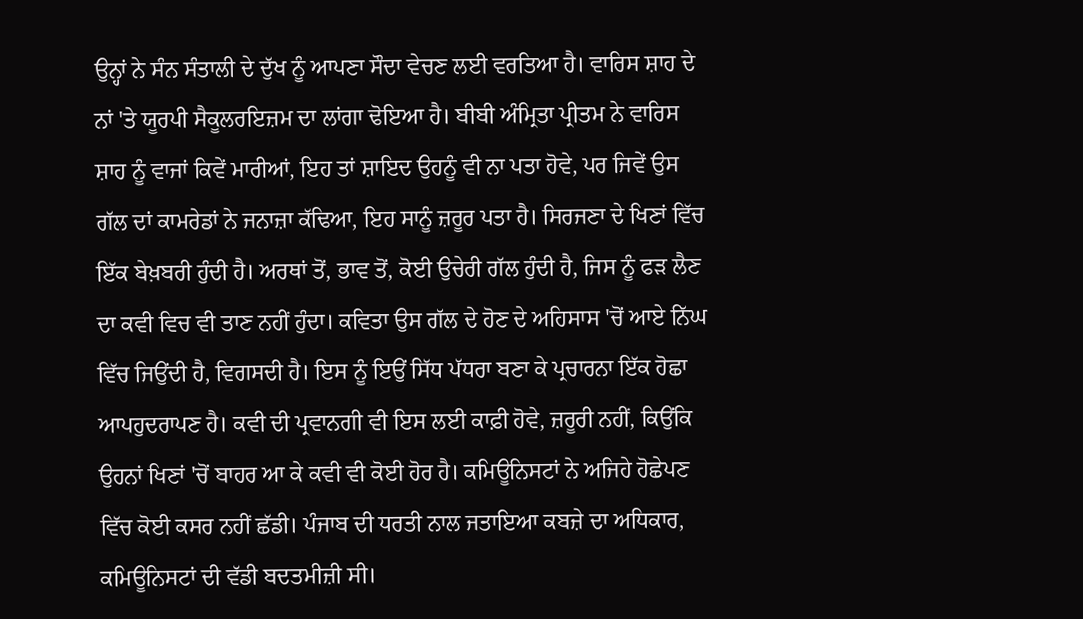ਉਨ੍ਹਾਂ ਨੇ ਸੰਨ ਸੰਤਾਲੀ ਦੇ ਦੁੱਖ ਨੂੰ ਆਪਣਾ ਸੌਦਾ ਵੇਚਣ ਲਈ ਵਰਤਿਆ ਹੈ। ਵਾਰਿਸ ਸ਼ਾਹ ਦੇ ਨਾਂ 'ਤੇ ਯੂਰਪੀ ਸੈਕੂਲਰਇਜ਼ਮ ਦਾ ਲਾਂਗਾ ਢੋਇਆ ਹੈ। ਬੀਬੀ ਅੰਮ੍ਰਿਤਾ ਪ੍ਰੀਤਮ ਨੇ ਵਾਰਿਸ ਸ਼ਾਹ ਨੂੰ ਵਾਜਾਂ ਕਿਵੇਂ ਮਾਰੀਆਂ, ਇਹ ਤਾਂ ਸ਼ਾਇਦ ਉਹਨੂੰ ਵੀ ਨਾ ਪਤਾ ਹੋਵੇ, ਪਰ ਜਿਵੇਂ ਉਸ ਗੱਲ ਦਾਂ ਕਾਮਰੇਡਾਂ ਨੇ ਜਨਾਜ਼ਾ ਕੱਢਿਆ, ਇਹ ਸਾਨੂੰ ਜ਼ਰੂਰ ਪਤਾ ਹੈ। ਸਿਰਜਣਾ ਦੇ ਖਿਣਾਂ ਵਿੱਚ ਇੱਕ ਬੇਖ਼ਬਰੀ ਹੁੰਦੀ ਹੈ। ਅਰਥਾਂ ਤੋਂ, ਭਾਵ ਤੋਂ, ਕੋਈ ਉਚੇਰੀ ਗੱਲ ਹੁੰਦੀ ਹੈ, ਜਿਸ ਨੂੰ ਫੜ ਲੈਣ ਦਾ ਕਵੀ ਵਿਚ ਵੀ ਤਾਣ ਨਹੀਂ ਹੁੰਦਾ। ਕਵਿਤਾ ਉਸ ਗੱਲ ਦੇ ਹੋਣ ਦੇ ਅਹਿਸਾਸ 'ਚੋਂ ਆਏ ਨਿੱਘ ਵਿੱਚ ਜਿਉਂਦੀ ਹੈ, ਵਿਗਸਦੀ ਹੈ। ਇਸ ਨੂੰ ਇਉਂ ਸਿੱਧ ਪੱਧਰਾ ਬਣਾ ਕੇ ਪ੍ਰਚਾਰਨਾ ਇੱਕ ਹੋਛਾ ਆਪਹੁਦਰਾਪਣ ਹੈ। ਕਵੀ ਦੀ ਪ੍ਰਵਾਨਗੀ ਵੀ ਇਸ ਲਈ ਕਾਫ਼ੀ ਹੋਵੇ, ਜ਼ਰੂਰੀ ਨਹੀਂ, ਕਿਉਂਕਿ ਉਹਨਾਂ ਖਿਣਾਂ 'ਚੋਂ ਬਾਹਰ ਆ ਕੇ ਕਵੀ ਵੀ ਕੋਈ ਹੋਰ ਹੈ। ਕਮਿਊਨਿਸਟਾਂ ਨੇ ਅਜਿਹੇ ਹੋਛੇਪਣ ਵਿੱਚ ਕੋਈ ਕਸਰ ਨਹੀਂ ਛੱਡੀ। ਪੰਜਾਬ ਦੀ ਧਰਤੀ ਨਾਲ ਜਤਾਇਆ ਕਬਜ਼ੇ ਦਾ ਅਧਿਕਾਰ, ਕਮਿਊਨਿਸਟਾਂ ਦੀ ਵੱਡੀ ਬਦਤਮੀਜ਼ੀ ਸੀ।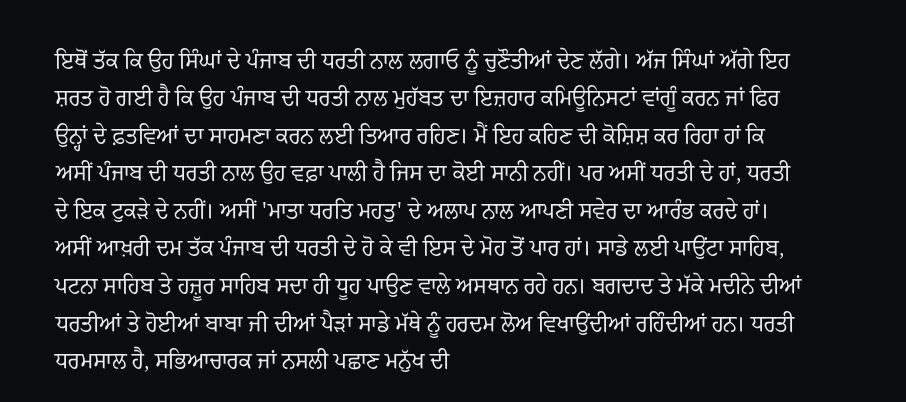ਇਥੋਂ ਤੱਕ ਕਿ ਉਹ ਸਿੰਘਾਂ ਦੇ ਪੰਜਾਬ ਦੀ ਧਰਤੀ ਨਾਲ ਲਗਾਓ ਨੂੰ ਚੁਣੌਤੀਆਂ ਦੇਣ ਲੱਗੇ। ਅੱਜ ਸਿੰਘਾਂ ਅੱਗੇ ਇਹ ਸ਼ਰਤ ਹੋ ਗਈ ਹੈ ਕਿ ਉਹ ਪੰਜਾਬ ਦੀ ਧਰਤੀ ਨਾਲ ਮੁਹੱਬਤ ਦਾ ਇਜ਼ਹਾਰ ਕਮਿਊਨਿਸਟਾਂ ਵਾਂਗੂੰ ਕਰਨ ਜਾਂ ਫਿਰ ਉਨ੍ਹਾਂ ਦੇ ਫ਼ਤਵਿਆਂ ਦਾ ਸਾਹਮਣਾ ਕਰਨ ਲਈ ਤਿਆਰ ਰਹਿਣ। ਮੈਂ ਇਹ ਕਹਿਣ ਦੀ ਕੋਸ਼ਿਸ਼ ਕਰ ਰਿਹਾ ਹਾਂ ਕਿ ਅਸੀਂ ਪੰਜਾਬ ਦੀ ਧਰਤੀ ਨਾਲ ਉਹ ਵਫ਼ਾ ਪਾਲੀ ਹੈ ਜਿਸ ਦਾ ਕੋਈ ਸਾਨੀ ਨਹੀਂ। ਪਰ ਅਸੀਂ ਧਰਤੀ ਦੇ ਹਾਂ, ਧਰਤੀ ਦੇ ਇਕ ਟੁਕੜੇ ਦੇ ਨਹੀਂ। ਅਸੀਂ 'ਮਾਤਾ ਧਰਤਿ ਮਹਤੁ' ਦੇ ਅਲਾਪ ਨਾਲ ਆਪਣੀ ਸਵੇਰ ਦਾ ਆਰੰਭ ਕਰਦੇ ਹਾਂ। ਅਸੀਂ ਆਖ਼ਰੀ ਦਮ ਤੱਕ ਪੰਜਾਬ ਦੀ ਧਰਤੀ ਦੇ ਹੋ ਕੇ ਵੀ ਇਸ ਦੇ ਮੋਹ ਤੋਂ ਪਾਰ ਹਾਂ। ਸਾਡੇ ਲਈ ਪਾਉਂਟਾ ਸਾਹਿਬ, ਪਟਨਾ ਸਾਹਿਬ ਤੇ ਹਜ਼ੂਰ ਸਾਹਿਬ ਸਦਾ ਹੀ ਧੂਹ ਪਾਉਣ ਵਾਲੇ ਅਸਥਾਨ ਰਹੇ ਹਨ। ਬਗਦਾਦ ਤੇ ਮੱਕੇ ਮਦੀਨੇ ਦੀਆਂ ਧਰਤੀਆਂ ਤੇ ਹੋਈਆਂ ਬਾਬਾ ਜੀ ਦੀਆਂ ਪੈੜਾਂ ਸਾਡੇ ਮੱਥੇ ਨੂੰ ਹਰਦਮ ਲੋਅ ਵਿਖਾਉਂਦੀਆਂ ਰਹਿੰਦੀਆਂ ਹਨ। ਧਰਤੀ ਧਰਮਸਾਲ ਹੈ, ਸਭਿਆਚਾਰਕ ਜਾਂ ਨਸਲੀ ਪਛਾਣ ਮਨੁੱਖ ਦੀ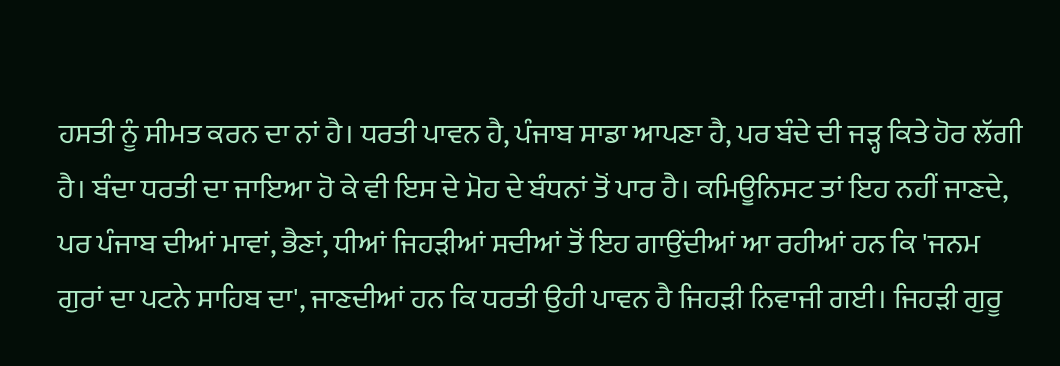ਹਸਤੀ ਨੂੰ ਸੀਮਤ ਕਰਨ ਦਾ ਨਾਂ ਹੈ। ਧਰਤੀ ਪਾਵਨ ਹੈ, ਪੰਜਾਬ ਸਾਡਾ ਆਪਣਾ ਹੈ, ਪਰ ਬੰਦੇ ਦੀ ਜੜ੍ਹ ਕਿਤੇ ਹੋਰ ਲੱਗੀ ਹੈ। ਬੰਦਾ ਧਰਤੀ ਦਾ ਜਾਇਆ ਹੋ ਕੇ ਵੀ ਇਸ ਦੇ ਮੋਹ ਦੇ ਬੰਧਨਾਂ ਤੋਂ ਪਾਰ ਹੈ। ਕਮਿਊਨਿਸਟ ਤਾਂ ਇਹ ਨਹੀਂ ਜਾਣਦੇ, ਪਰ ਪੰਜਾਬ ਦੀਆਂ ਮਾਵਾਂ, ਭੈਣਾਂ, ਧੀਆਂ ਜਿਹੜੀਆਂ ਸਦੀਆਂ ਤੋਂ ਇਹ ਗਾਉਂਦੀਆਂ ਆ ਰਹੀਆਂ ਹਨ ਕਿ 'ਜਨਮ ਗੁਰਾਂ ਦਾ ਪਟਨੇ ਸਾਹਿਬ ਦਾ', ਜਾਣਦੀਆਂ ਹਨ ਕਿ ਧਰਤੀ ਉਹੀ ਪਾਵਨ ਹੈ ਜਿਹੜੀ ਨਿਵਾਜੀ ਗਈ। ਜਿਹੜੀ ਗੁਰੂ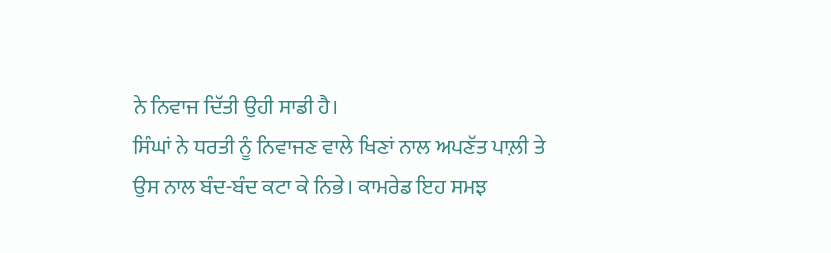ਨੇ ਨਿਵਾਜ ਦਿੱਤੀ ਉਹੀ ਸਾਡੀ ਹੈ।
ਸਿੰਘਾਂ ਨੇ ਧਰਤੀ ਨੂੰ ਨਿਵਾਜਣ ਵਾਲੇ ਖਿਣਾਂ ਨਾਲ ਅਪਣੱਤ ਪਾਲ਼ੀ ਤੇ ਉਸ ਨਾਲ ਬੰਦ-ਬੰਦ ਕਟਾ ਕੇ ਨਿਭੇ। ਕਾਮਰੇਡ ਇਹ ਸਮਝ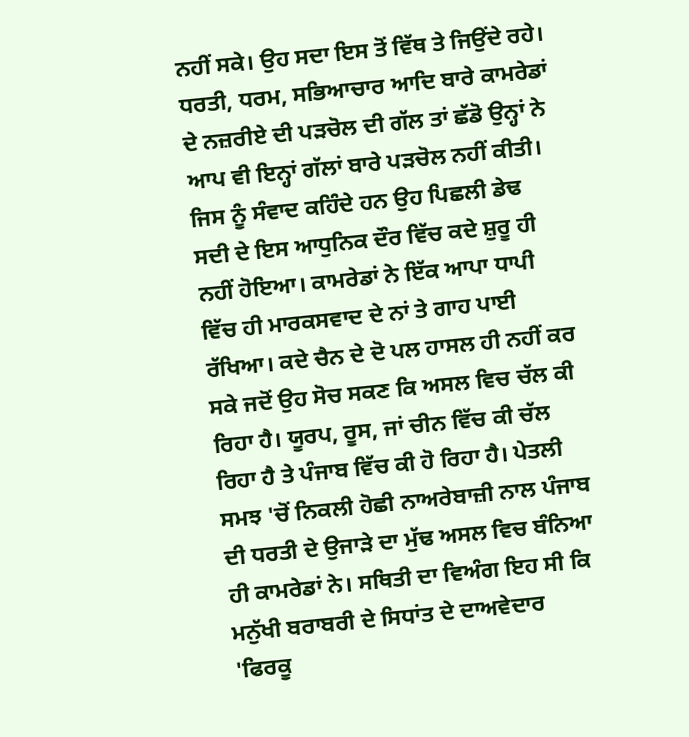ਨਹੀਂ ਸਕੇ। ਉਹ ਸਦਾ ਇਸ ਤੋਂ ਵਿੱਥ ਤੇ ਜਿਉਂਦੇ ਰਹੇ। ਧਰਤੀ, ਧਰਮ, ਸਭਿਆਚਾਰ ਆਦਿ ਬਾਰੇ ਕਾਮਰੇਡਾਂ ਦੇ ਨਜ਼ਰੀਏ ਦੀ ਪੜਚੋਲ ਦੀ ਗੱਲ ਤਾਂ ਛੱਡੋ ਉਨ੍ਹਾਂ ਨੇ ਆਪ ਵੀ ਇਨ੍ਹਾਂ ਗੱਲਾਂ ਬਾਰੇ ਪੜਚੋਲ ਨਹੀਂ ਕੀਤੀ। ਜਿਸ ਨੂੰ ਸੰਵਾਦ ਕਹਿੰਦੇ ਹਨ ਉਹ ਪਿਛਲੀ ਡੇਢ ਸਦੀ ਦੇ ਇਸ ਆਧੁਨਿਕ ਦੌਰ ਵਿੱਚ ਕਦੇ ਸ਼ੁਰੂ ਹੀ ਨਹੀਂ ਹੋਇਆ। ਕਾਮਰੇਡਾਂ ਨੇ ਇੱਕ ਆਪਾ ਧਾਪੀ ਵਿੱਚ ਹੀ ਮਾਰਕਸਵਾਦ ਦੇ ਨਾਂ ਤੇ ਗਾਹ ਪਾਈ ਰੱਖਿਆ। ਕਦੇ ਚੈਨ ਦੇ ਦੋ ਪਲ ਹਾਸਲ ਹੀ ਨਹੀਂ ਕਰ ਸਕੇ ਜਦੋਂ ਉਹ ਸੋਚ ਸਕਣ ਕਿ ਅਸਲ ਵਿਚ ਚੱਲ ਕੀ ਰਿਹਾ ਹੈ। ਯੂਰਪ, ਰੂਸ, ਜਾਂ ਚੀਨ ਵਿੱਚ ਕੀ ਚੱਲ ਰਿਹਾ ਹੈ ਤੇ ਪੰਜਾਬ ਵਿੱਚ ਕੀ ਹੋ ਰਿਹਾ ਹੈ। ਪੇਤਲੀ ਸਮਝ 'ਚੋਂ ਨਿਕਲੀ ਹੋਛੀ ਨਾਅਰੇਬਾਜ਼ੀ ਨਾਲ ਪੰਜਾਬ ਦੀ ਧਰਤੀ ਦੇ ਉਜਾੜੇ ਦਾ ਮੁੱਢ ਅਸਲ ਵਿਚ ਬੰਨਿਆ ਹੀ ਕਾਮਰੇਡਾਂ ਨੇ। ਸਥਿਤੀ ਦਾ ਵਿਅੰਗ ਇਹ ਸੀ ਕਿ ਮਨੁੱਖੀ ਬਰਾਬਰੀ ਦੇ ਸਿਧਾਂਤ ਦੇ ਦਾਅਵੇਦਾਰ 'ਫਿਰਕੂ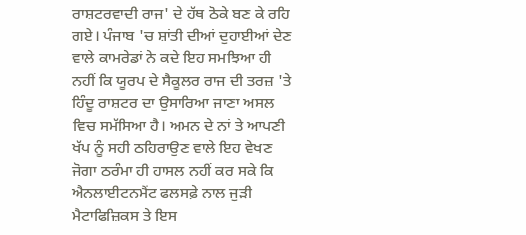ਰਾਸ਼ਟਰਵਾਦੀ ਰਾਜ' ਦੇ ਹੱਥ ਠੋਕੇ ਬਣ ਕੇ ਰਹਿ ਗਏ। ਪੰਜਾਬ 'ਚ ਸ਼ਾਂਤੀ ਦੀਆਂ ਦੁਹਾਈਆਂ ਦੇਣ ਵਾਲੇ ਕਾਮਰੇਡਾਂ ਨੇ ਕਦੇ ਇਹ ਸਮਝਿਆ ਹੀ ਨਹੀਂ ਕਿ ਯੂਰਪ ਦੇ ਸੈਕੂਲਰ ਰਾਜ ਦੀ ਤਰਜ਼ 'ਤੇ ਹਿੰਦੂ ਰਾਸ਼ਟਰ ਦਾ ਉਸਾਰਿਆ ਜਾਣਾ ਅਸਲ ਵਿਚ ਸਮੱਸਿਆ ਹੈ। ਅਮਨ ਦੇ ਨਾਂ ਤੇ ਆਪਣੀ ਖੱਪ ਨੂੰ ਸਹੀ ਠਹਿਰਾਉਣ ਵਾਲੇ ਇਹ ਵੇਖਣ ਜੋਗਾ ਠਰੰਮਾ ਹੀ ਹਾਸਲ ਨਹੀਂ ਕਰ ਸਕੇ ਕਿ ਐਨਲਾਈਟਨਮੈਂਟ ਫਲਸਫ਼ੇ ਨਾਲ ਜੁੜੀ ਮੈਟਾਫਿਜ਼ਿਕਸ ਤੇ ਇਸ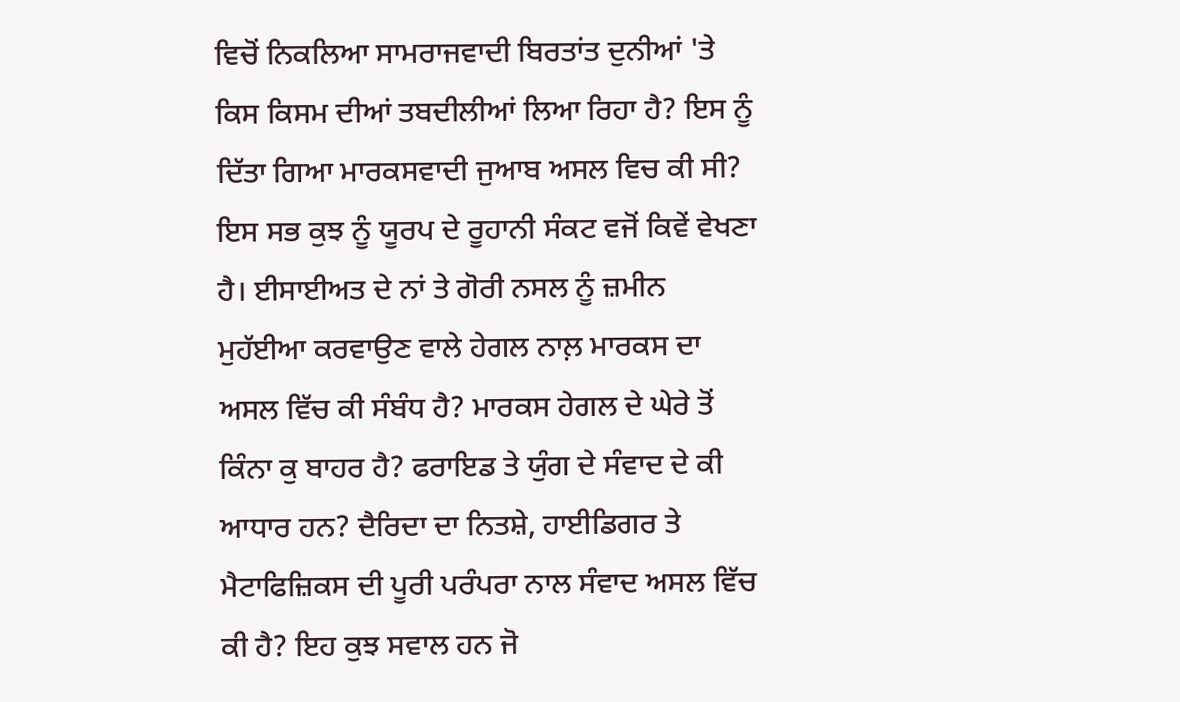ਵਿਚੋਂ ਨਿਕਲਿਆ ਸਾਮਰਾਜਵਾਦੀ ਬਿਰਤਾਂਤ ਦੁਨੀਆਂ 'ਤੇ ਕਿਸ ਕਿਸਮ ਦੀਆਂ ਤਬਦੀਲੀਆਂ ਲਿਆ ਰਿਹਾ ਹੈ? ਇਸ ਨੂੰ ਦਿੱਤਾ ਗਿਆ ਮਾਰਕਸਵਾਦੀ ਜੁਆਬ ਅਸਲ ਵਿਚ ਕੀ ਸੀ? ਇਸ ਸਭ ਕੁਝ ਨੂੰ ਯੂਰਪ ਦੇ ਰੂਹਾਨੀ ਸੰਕਟ ਵਜੋਂ ਕਿਵੇਂ ਵੇਖਣਾ ਹੈ। ਈਸਾਈਅਤ ਦੇ ਨਾਂ ਤੇ ਗੋਰੀ ਨਸਲ ਨੂੰ ਜ਼ਮੀਨ ਮੁਹੱਈਆ ਕਰਵਾਉਣ ਵਾਲੇ ਹੇਗਲ ਨਾਲ਼ ਮਾਰਕਸ ਦਾ ਅਸਲ ਵਿੱਚ ਕੀ ਸੰਬੰਧ ਹੈ? ਮਾਰਕਸ ਹੇਗਲ ਦੇ ਘੇਰੇ ਤੋਂ ਕਿੰਨਾ ਕੁ ਬਾਹਰ ਹੈ? ਫਰਾਇਡ ਤੇ ਯੁੰਗ ਦੇ ਸੰਵਾਦ ਦੇ ਕੀ ਆਧਾਰ ਹਨ? ਦੈਰਿਦਾ ਦਾ ਨਿਤਸ਼ੇ, ਹਾਈਡਿਗਰ ਤੇ ਮੈਟਾਫਿਜ਼ਿਕਸ ਦੀ ਪੂਰੀ ਪਰੰਪਰਾ ਨਾਲ ਸੰਵਾਦ ਅਸਲ ਵਿੱਚ ਕੀ ਹੈ? ਇਹ ਕੁਝ ਸਵਾਲ ਹਨ ਜੋ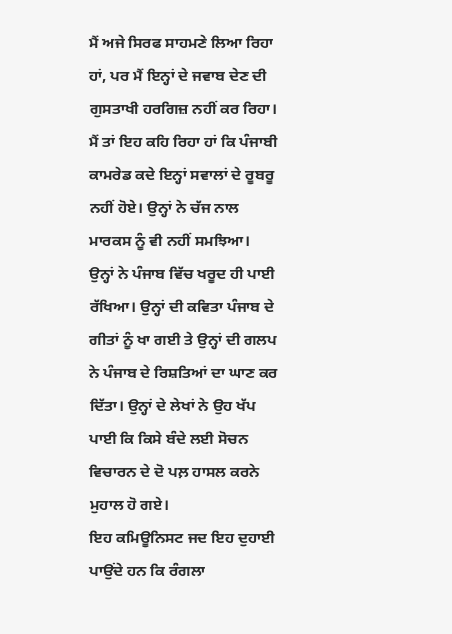ਮੈਂ ਅਜੇ ਸਿਰਫ ਸਾਹਮਣੇ ਲਿਆ ਰਿਹਾ ਹਾਂ, ਪਰ ਮੈਂ ਇਨ੍ਹਾਂ ਦੇ ਜਵਾਬ ਦੇਣ ਦੀ ਗੁਸਤਾਖੀ ਹਰਗਿਜ਼ ਨਹੀਂ ਕਰ ਰਿਹਾ। ਮੈਂ ਤਾਂ ਇਹ ਕਹਿ ਰਿਹਾ ਹਾਂ ਕਿ ਪੰਜਾਬੀ ਕਾਮਰੇਡ ਕਦੇ ਇਨ੍ਹਾਂ ਸਵਾਲਾਂ ਦੇ ਰੂਬਰੂ ਨਹੀਂ ਹੋਏ। ਉਨ੍ਹਾਂ ਨੇ ਚੱਜ ਨਾਲ ਮਾਰਕਸ ਨੂੰ ਵੀ ਨਹੀਂ ਸਮਝਿਆ। ਉਨ੍ਹਾਂ ਨੇ ਪੰਜਾਬ ਵਿੱਚ ਖਰੂਦ ਹੀ ਪਾਈ ਰੱਖਿਆ। ਉਨ੍ਹਾਂ ਦੀ ਕਵਿਤਾ ਪੰਜਾਬ ਦੇ ਗੀਤਾਂ ਨੂੰ ਖਾ ਗਈ ਤੇ ਉਨ੍ਹਾਂ ਦੀ ਗਲਪ ਨੇ ਪੰਜਾਬ ਦੇ ਰਿਸ਼ਤਿਆਂ ਦਾ ਘਾਣ ਕਰ ਦਿੱਤਾ। ਉਨ੍ਹਾਂ ਦੇ ਲੇਖਾਂ ਨੇ ਉਹ ਖੱਪ ਪਾਈ ਕਿ ਕਿਸੇ ਬੰਦੇ ਲਈ ਸੋਚਨ ਵਿਚਾਰਨ ਦੇ ਦੋ ਪਲ਼ ਹਾਸਲ ਕਰਨੇ ਮੁਹਾਲ ਹੋ ਗਏ।
ਇਹ ਕਮਿਊਨਿਸਟ ਜਦ ਇਹ ਦੁਹਾਈ ਪਾਉਂਦੇ ਹਨ ਕਿ ਰੰਗਲਾ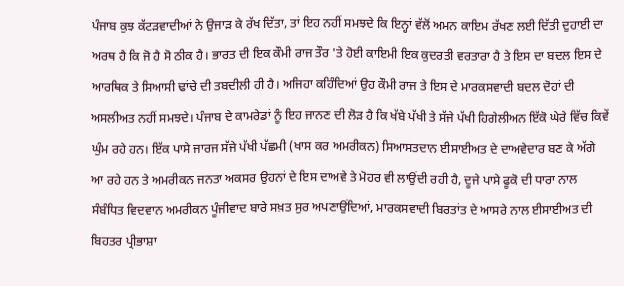ਪੰਜਾਬ ਕੁਝ ਕੱਟੜਵਾਦੀਆਂ ਨੇ ਉਜਾੜ ਕੇ ਰੱਖ ਦਿੱਤਾ, ਤਾਂ ਇਹ ਨਹੀਂ ਸਮਝਦੇ ਕਿ ਇਨ੍ਹਾਂ ਵੱਲੋਂ ਅਮਨ ਕਾਇਮ ਰੱਖਣ ਲਈ ਦਿੱਤੀ ਦੁਹਾਈ ਦਾ ਅਰਥ ਹੈ ਕਿ ਜੋ ਹੈ ਸੋ ਠੀਕ ਹੈ। ਭਾਰਤ ਦੀ ਇਕ ਕੌਮੀ ਰਾਜ ਤੌਰ 'ਤੇ ਹੋਈ ਕਾਇਮੀ ਇਕ ਕੁਦਰਤੀ ਵਰਤਾਰਾ ਹੈ ਤੇ ਇਸ ਦਾ ਬਦਲ ਇਸ ਦੇ ਆਰਥਿਕ ਤੇ ਸਿਆਸੀ ਢਾਂਚੇ ਦੀ ਤਬਦੀਲੀ ਹੀ ਹੈ। ਅਜਿਹਾ ਕਹਿੰਦਿਆਂ ਉਹ ਕੌਮੀ ਰਾਜ ਤੇ ਇਸ ਦੇ ਮਾਰਕਸਵਾਦੀ ਬਦਲ ਦੋਹਾਂ ਦੀ ਅਸਲੀਅਤ ਨਹੀਂ ਸਮਝਦੇ। ਪੰਜਾਬ ਦੇ ਕਾਮਰੇਡਾਂ ਨੂੰ ਇਹ ਜਾਨਣ ਦੀ ਲੋੜ ਹੈ ਕਿ ਖੱਬੇ ਪੱਖੀ ਤੇ ਸੱਜੇ ਪੱਖੀ ਹਿਗੇਲੀਅਨ ਇੱਕੋ ਘੇਰੇ ਵਿੱਚ ਕਿਵੇਂ ਘੁੰਮ ਰਹੇ ਹਨ। ਇੱਕ ਪਾਸੇ ਜਾਰਜ ਸੱਜੇ ਪੱਖੀ ਪੱਛਮੀ (ਖਾਸ ਕਰ ਅਮਰੀਕਨ) ਸਿਆਸਤਦਾਨ ਈਸਾਈਅਤ ਦੇ ਦਾਅਵੇਦਾਰ ਬਣ ਕੇ ਅੱਗੇ ਆ ਰਹੇ ਹਨ ਤੇ ਅਮਰੀਕਨ ਜਨਤਾ ਅਕਸਰ ਉਹਨਾਂ ਦੇ ਇਸ ਦਾਅਵੇ ਤੇ ਮੋਹਰ ਵੀ ਲਾਉਂਦੀ ਰਹੀ ਹੈ, ਦੂਜੇ ਪਾਸੇ ਫੂਕੋ ਦੀ ਧਾਰਾ ਨਾਲ ਸੰਬੰਧਿਤ ਵਿਦਵਾਨ ਅਮਰੀਕਨ ਪੂੰਜੀਵਾਦ ਬਾਰੇ ਸਖ਼ਤ ਸੁਰ ਅਪਣਾਉਂਦਿਆਂ, ਮਾਰਕਸਵਾਦੀ ਬਿਰਤਾਂਤ ਦੇ ਆਸਰੇ ਨਾਲ ਈਸਾਈਅਤ ਦੀ ਬਿਹਤਰ ਪ੍ਰੀਭਾਸ਼ਾ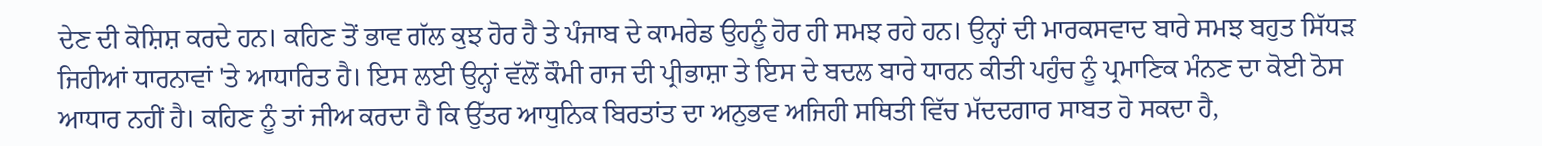ਦੇਣ ਦੀ ਕੋਸ਼ਿਸ਼ ਕਰਦੇ ਹਨ। ਕਹਿਣ ਤੋਂ ਭਾਵ ਗੱਲ ਕੁਝ ਹੋਰ ਹੈ ਤੇ ਪੰਜਾਬ ਦੇ ਕਾਮਰੇਡ ਉਹਨੂੰ ਹੋਰ ਹੀ ਸਮਝ ਰਹੇ ਹਨ। ਉਨ੍ਹਾਂ ਦੀ ਮਾਰਕਸਵਾਦ ਬਾਰੇ ਸਮਝ ਬਹੁਤ ਸਿੱਧੜ ਜਿਹੀਆਂ ਧਾਰਨਾਵਾਂ 'ਤੇ ਆਧਾਰਿਤ ਹੈ। ਇਸ ਲਈ ਉਨ੍ਹਾਂ ਵੱਲੋਂ ਕੌਮੀ ਰਾਜ ਦੀ ਪ੍ਰੀਭਾਸ਼ਾ ਤੇ ਇਸ ਦੇ ਬਦਲ ਬਾਰੇ ਧਾਰਨ ਕੀਤੀ ਪਹੁੰਚ ਨੂੰ ਪ੍ਰਮਾਣਿਕ ਮੰਨਣ ਦਾ ਕੋਈ ਠੋਸ ਆਧਾਰ ਨਹੀਂ ਹੈ। ਕਹਿਣ ਨੂੰ ਤਾਂ ਜੀਅ ਕਰਦਾ ਹੈ ਕਿ ਉੱਤਰ ਆਧੁਨਿਕ ਬਿਰਤਾਂਤ ਦਾ ਅਨੁਭਵ ਅਜਿਹੀ ਸਥਿਤੀ ਵਿੱਚ ਮੱਦਦਗਾਰ ਸਾਬਤ ਹੋ ਸਕਦਾ ਹੈ,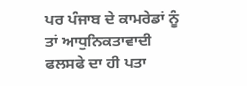ਪਰ ਪੰਜਾਬ ਦੇ ਕਾਮਰੇਡਾਂ ਨੂੰ ਤਾਂ ਆਧੁਨਿਕਤਾਵਾਦੀ ਫਲਸਫੇ ਦਾ ਹੀ ਪਤਾ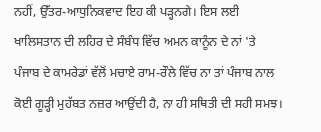ਨਹੀਂ, ਉੱਤਰ-ਆਧੁਨਿਕਵਾਦ ਇਹ ਕੀ ਪੜ੍ਹਨਗੇ। ਇਸ ਲਈ ਖਾਲਿਸਤਾਨ ਦੀ ਲਹਿਰ ਦੇ ਸੰਬੰਧ ਵਿੱਚ ਅਮਨ ਕਾਨੂੰਨ ਦੇ ਨਾਂ 'ਤੇ ਪੰਜਾਬ ਦੇ ਕਾਮਰੇਡਾਂ ਵੱਲੋਂ ਮਚਾਏ ਰਾਮ-ਰੌਲੇ ਵਿੱਚ ਨਾ ਤਾਂ ਪੰਜਾਬ ਨਾਲ ਕੋਈ ਗੂੜ੍ਹੀ ਮੁਹੱਬਤ ਨਜ਼ਰ ਆਉਂਦੀ ਹੈ, ਨਾ ਹੀ ਸਥਿਤੀ ਦੀ ਸਹੀ ਸਮਝ।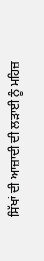ਸਿੱਖਾਂ ਦੀ ਆਜ਼ਾਦੀ ਦੀ ਲੜਾਈ ਨੂੰ ਮਹਿਜ਼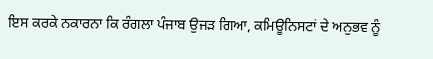ਇਸ ਕਰਕੇ ਨਕਾਰਨਾ ਕਿ ਰੰਗਲਾ ਪੰਜਾਬ ਉਜੜ ਗਿਆ, ਕਮਿਊਨਿਸਟਾਂ ਦੇ ਅਨੁਭਵ ਨੂੰ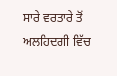ਸਾਰੇ ਵਰਤਾਰੇ ਤੋਂ ਅਲਹਿਦਗੀ ਵਿੱਚ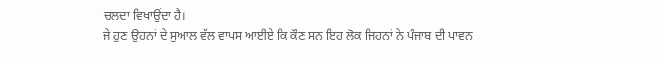ਚਲਦਾ ਵਿਖਾਉਂਦਾ ਹੈ।
ਜੇ ਹੁਣ ਉਹਨਾਂ ਦੇ ਸੁਆਲ ਵੱਲ ਵਾਪਸ ਆਈਏ ਕਿ ਕੌਣ ਸਨ ਇਹ ਲੋਕ ਜਿਹਨਾਂ ਨੇ ਪੰਜਾਬ ਦੀ ਪਾਵਨ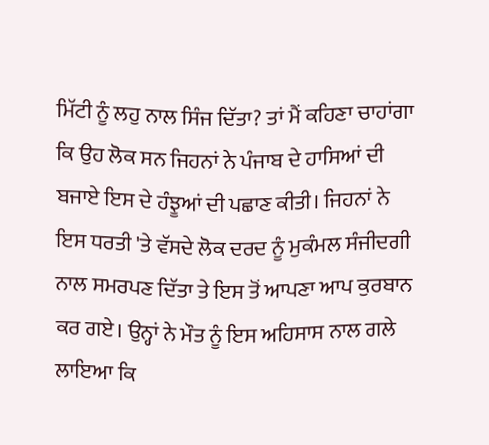ਮਿੱਟੀ ਨੂੰ ਲਹੁ ਨਾਲ ਸਿੰਜ ਦਿੱਤਾ? ਤਾਂ ਮੈਂ ਕਹਿਣਾ ਚਾਹਾਂਗਾ ਕਿ ਉਹ ਲੋਕ ਸਨ ਜਿਹਨਾਂ ਨੇ ਪੰਜਾਬ ਦੇ ਹਾਸਿਆਂ ਦੀ ਬਜਾਏ ਇਸ ਦੇ ਹੰਝੂਆਂ ਦੀ ਪਛਾਣ ਕੀਤੀ। ਜਿਹਨਾਂ ਨੇ ਇਸ ਧਰਤੀ 'ਤੇ ਵੱਸਦੇ ਲੋਕ ਦਰਦ ਨੂੰ ਮੁਕੰਮਲ ਸੰਜੀਦਗੀ ਨਾਲ ਸਮਰਪਣ ਦਿੱਤਾ ਤੇ ਇਸ ਤੋਂ ਆਪਣਾ ਆਪ ਕੁਰਬਾਨ ਕਰ ਗਏ। ਉਨ੍ਹਾਂ ਨੇ ਮੌਤ ਨੂੰ ਇਸ ਅਹਿਸਾਸ ਨਾਲ ਗਲੇ ਲਾਇਆ ਕਿ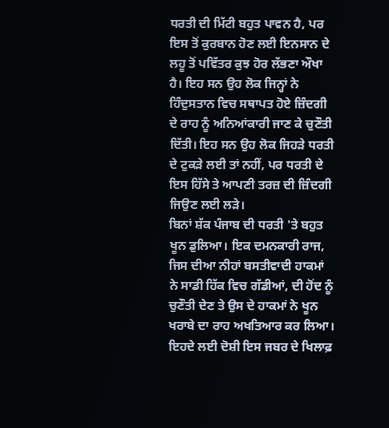ਧਰਤੀ ਦੀ ਮਿੱਟੀ ਬਹੁਤ ਪਾਵਨ ਹੈ, ਪਰ ਇਸ ਤੋਂ ਕੁਰਬਾਨ ਹੋਣ ਲਈ ਇਨਸਾਨ ਦੇ ਲਹੂ ਤੋਂ ਪਵਿੱਤਰ ਕੁਝ ਹੋਰ ਲੱਭਣਾ ਔਖਾ ਹੈ। ਇਹ ਸਨ ਉਹ ਲੋਕ ਜਿਨ੍ਹਾਂ ਨੇ ਹਿੰਦੁਸਤਾਨ ਵਿਚ ਸਥਾਪਤ ਹੋਏ ਜ਼ਿੰਦਗੀ ਦੇ ਰਾਹ ਨੂੰ ਅਨਿਆਂਕਾਰੀ ਜਾਣ ਕੇ ਚੁਣੌਤੀ ਦਿੱਤੀ। ਇਹ ਸਨ ਉਹ ਲੋਕ ਜਿਹੜੇ ਧਰਤੀ ਦੇ ਟੁਕੜੇ ਲਈ ਤਾਂ ਨਹੀਂ, ਪਰ ਧਰਤੀ ਦੇ ਇਸ ਹਿੱਸੇ ਤੇ ਆਪਣੀ ਤਰਜ਼ ਦੀ ਜ਼ਿੰਦਗੀ ਜਿਉਣ ਲਈ ਲੜੇ।
ਬਿਨਾਂ ਸ਼ੱਕ ਪੰਜਾਬ ਦੀ ਧਰਤੀ 'ਤੇ ਬਹੁਤ ਖੂਨ ਡੁਲਿਆ। ਇਕ ਦਮਨਕਾਰੀ ਰਾਜ, ਜਿਸ ਦੀਆ ਨੀਹਾਂ ਬਸਤੀਵਾਦੀ ਹਾਕਮਾਂ ਨੇ ਸਾਡੀ ਹਿੱਕ ਵਿਚ ਗੱਡੀਆਂ, ਦੀ ਹੋਂਦ ਨੂੰ ਚੁਣੌਤੀ ਦੇਣ ਤੇ ਉਸ ਦੇ ਹਾਕਮਾਂ ਨੇ ਖੂਨ ਖਰਾਬੇ ਦਾ ਰਾਹ ਅਖਤਿਆਰ ਕਰ ਲਿਆ। ਇਹਦੇ ਲਈ ਦੋਸ਼ੀ ਇਸ ਜਬਰ ਦੇ ਖਿਲਾਫ਼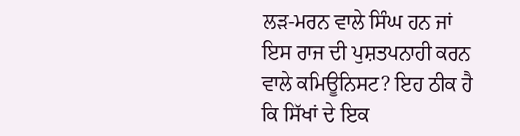ਲੜ-ਮਰਨ ਵਾਲੇ ਸਿੰਘ ਹਨ ਜਾਂ ਇਸ ਰਾਜ ਦੀ ਪੁਸ਼ਤਪਨਾਹੀ ਕਰਨ ਵਾਲੇ ਕਮਿਊਨਿਸਟ? ਇਹ ਠੀਕ ਹੈ ਕਿ ਸਿੱਖਾਂ ਦੇ ਇਕ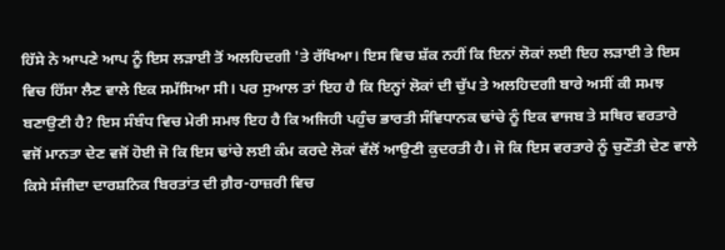ਹਿੱਸੇ ਨੇ ਆਪਣੇ ਆਪ ਨੂੰ ਇਸ ਲੜਾਈ ਤੋਂ ਅਲਹਿਦਗੀ 'ਤੇ ਰੱਖਿਆ। ਇਸ ਵਿਚ ਸ਼ੱਕ ਨਹੀਂ ਕਿ ਇਨਾਂ ਲੋਕਾਂ ਲਈ ਇਹ ਲੜਾਈ ਤੇ ਇਸ ਵਿਚ ਹਿੱਸਾ ਲੈਣ ਵਾਲੇ ਇਕ ਸਮੱਸਿਆ ਸੀ। ਪਰ ਸੁਆਲ ਤਾਂ ਇਹ ਹੈ ਕਿ ਇਨ੍ਹਾਂ ਲੋਕਾਂ ਦੀ ਚੁੱਪ ਤੇ ਅਲਹਿਦਗੀ ਬਾਰੇ ਅਸੀਂ ਕੀ ਸਮਝ ਬਣਾਉਣੀ ਹੈ? ਇਸ ਸੰਬੰਧ ਵਿਚ ਮੇਰੀ ਸਮਝ ਇਹ ਹੈ ਕਿ ਅਜਿਹੀ ਪਹੁੰਚ ਭਾਰਤੀ ਸੰਵਿਧਾਨਕ ਢਾਂਚੇ ਨੂੰ ਇਕ ਵਾਜਬ ਤੇ ਸਥਿਰ ਵਰਤਾਰੇ ਵਜੋਂ ਮਾਨਤਾ ਦੇਣ ਵਜੋਂ ਹੋਈ ਜੋ ਕਿ ਇਸ ਢਾਂਚੇ ਲਈ ਕੰਮ ਕਰਦੇ ਲੋਕਾਂ ਵੱਲੋਂ ਆਉਣੀ ਕੁਦਰਤੀ ਹੈ। ਜੋ ਕਿ ਇਸ ਵਰਤਾਰੇ ਨੂੰ ਚੁਣੌਤੀ ਦੇਣ ਵਾਲੇ ਕਿਸੇ ਸੰਜੀਦਾ ਦਾਰਸ਼ਨਿਕ ਬਿਰਤਾਂਤ ਦੀ ਗ਼ੈਰ-ਹਾਜ਼ਰੀ ਵਿਚ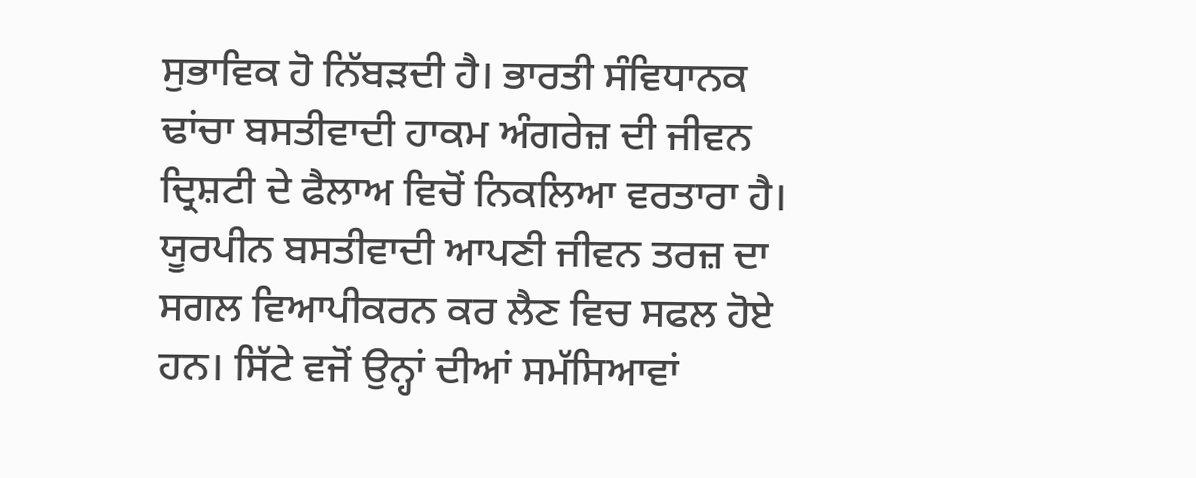ਸੁਭਾਵਿਕ ਹੋ ਨਿੱਬੜਦੀ ਹੈ। ਭਾਰਤੀ ਸੰਵਿਧਾਨਕ ਢਾਂਚਾ ਬਸਤੀਵਾਦੀ ਹਾਕਮ ਅੰਗਰੇਜ਼ ਦੀ ਜੀਵਨ ਦ੍ਰਿਸ਼ਟੀ ਦੇ ਫੈਲਾਅ ਵਿਚੋਂ ਨਿਕਲਿਆ ਵਰਤਾਰਾ ਹੈ। ਯੂਰਪੀਨ ਬਸਤੀਵਾਦੀ ਆਪਣੀ ਜੀਵਨ ਤਰਜ਼ ਦਾ ਸਗਲ ਵਿਆਪੀਕਰਨ ਕਰ ਲੈਣ ਵਿਚ ਸਫਲ ਹੋਏ ਹਨ। ਸਿੱਟੇ ਵਜੋਂ ਉਨ੍ਹਾਂ ਦੀਆਂ ਸਮੱਸਿਆਵਾਂ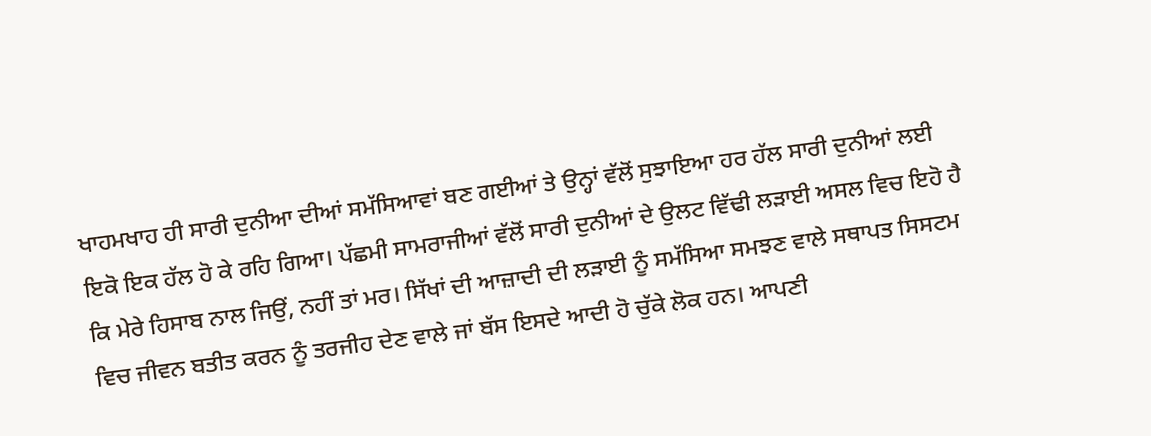ਖਾਹਮਖਾਹ ਹੀ ਸਾਰੀ ਦੁਨੀਆ ਦੀਆਂ ਸਮੱਸਿਆਵਾਂ ਬਣ ਗਈਆਂ ਤੇ ਉਨ੍ਹਾਂ ਵੱਲੋਂ ਸੁਝਾਇਆ ਹਰ ਹੱਲ ਸਾਰੀ ਦੁਨੀਆਂ ਲਈ ਇਕੋ ਇਕ ਹੱਲ ਹੋ ਕੇ ਰਹਿ ਗਿਆ। ਪੱਛਮੀ ਸਾਮਰਾਜੀਆਂ ਵੱਲੋਂ ਸਾਰੀ ਦੁਨੀਆਂ ਦੇ ਉਲਟ ਵਿੱਢੀ ਲੜਾਈ ਅਸਲ ਵਿਚ ਇਹੋ ਹੈ ਕਿ ਮੇਰੇ ਹਿਸਾਬ ਨਾਲ ਜਿਉਂ, ਨਹੀਂ ਤਾਂ ਮਰ। ਸਿੱਖਾਂ ਦੀ ਆਜ਼ਾਦੀ ਦੀ ਲੜਾਈ ਨੂੰ ਸਮੱਸਿਆ ਸਮਝਣ ਵਾਲੇ ਸਥਾਪਤ ਸਿਸਟਮ ਵਿਚ ਜੀਵਨ ਬਤੀਤ ਕਰਨ ਨੂੰ ਤਰਜੀਹ ਦੇਣ ਵਾਲੇ ਜਾਂ ਬੱਸ ਇਸਦੇ ਆਦੀ ਹੋ ਚੁੱਕੇ ਲੋਕ ਹਨ। ਆਪਣੀ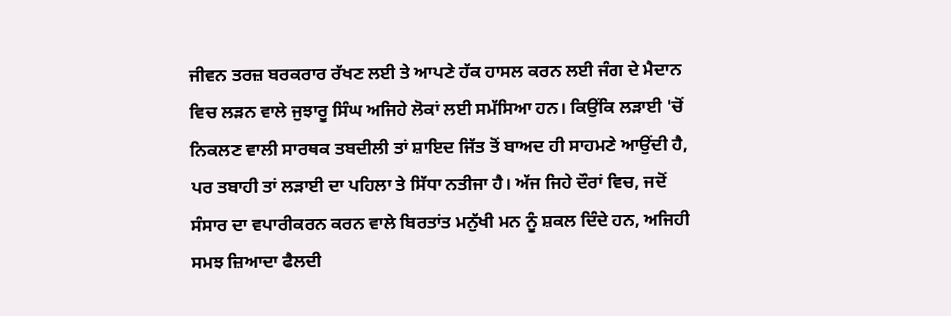ਜੀਵਨ ਤਰਜ਼ ਬਰਕਰਾਰ ਰੱਖਣ ਲਈ ਤੇ ਆਪਣੇ ਹੱਕ ਹਾਸਲ ਕਰਨ ਲਈ ਜੰਗ ਦੇ ਮੈਦਾਨ ਵਿਚ ਲੜਨ ਵਾਲੇ ਜੁਝਾਰੂ ਸਿੰਘ ਅਜਿਹੇ ਲੋਕਾਂ ਲਈ ਸਮੱਸਿਆ ਹਨ। ਕਿਉਂਕਿ ਲੜਾਈ 'ਚੋਂ ਨਿਕਲਣ ਵਾਲੀ ਸਾਰਥਕ ਤਬਦੀਲੀ ਤਾਂ ਸ਼ਾਇਦ ਜਿੱਤ ਤੋਂ ਬਾਅਦ ਹੀ ਸਾਹਮਣੇ ਆਉਂਦੀ ਹੈ, ਪਰ ਤਬਾਹੀ ਤਾਂ ਲੜਾਈ ਦਾ ਪਹਿਲਾ ਤੇ ਸਿੱਧਾ ਨਤੀਜਾ ਹੈ। ਅੱਜ ਜਿਹੇ ਦੌਰਾਂ ਵਿਚ, ਜਦੋਂ ਸੰਸਾਰ ਦਾ ਵਪਾਰੀਕਰਨ ਕਰਨ ਵਾਲੇ ਬਿਰਤਾਂਤ ਮਨੁੱਖੀ ਮਨ ਨੂੰ ਸ਼ਕਲ ਦਿੰਦੇ ਹਨ, ਅਜਿਹੀ ਸਮਝ ਜ਼ਿਆਦਾ ਫੈਲਦੀ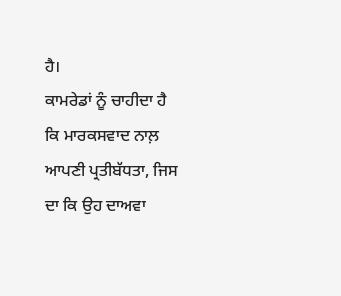ਹੈ।
ਕਾਮਰੇਡਾਂ ਨੂੰ ਚਾਹੀਦਾ ਹੈ ਕਿ ਮਾਰਕਸਵਾਦ ਨਾਲ਼ ਆਪਣੀ ਪ੍ਰਤੀਬੱਧਤਾ, ਜਿਸ ਦਾ ਕਿ ਉਹ ਦਾਅਵਾ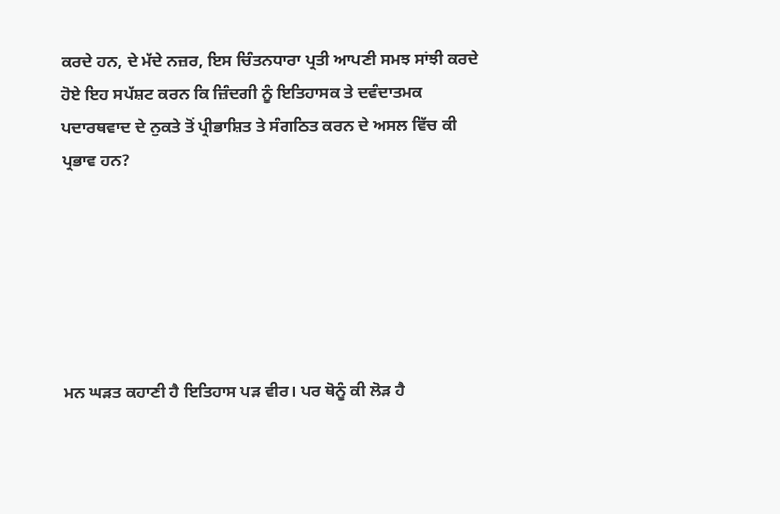ਕਰਦੇ ਹਨ, ਦੇ ਮੱਦੇ ਨਜ਼ਰ, ਇਸ ਚਿੰਤਨਧਾਰਾ ਪ੍ਰਤੀ ਆਪਣੀ ਸਮਝ ਸਾਂਝੀ ਕਰਦੇ ਹੋਏ ਇਹ ਸਪੱਸ਼ਟ ਕਰਨ ਕਿ ਜ਼ਿੰਦਗੀ ਨੂੰ ਇਤਿਹਾਸਕ ਤੇ ਦਵੰਦਾਤਮਕ ਪਦਾਰਥਵਾਦ ਦੇ ਨੁਕਤੇ ਤੋਂ ਪ੍ਰੀਭਾਸ਼ਿਤ ਤੇ ਸੰਗਠਿਤ ਕਰਨ ਦੇ ਅਸਲ ਵਿੱਚ ਕੀ ਪ੍ਰਭਾਵ ਹਨ?






ਮਨ ਘੜਤ ਕਹਾਣੀ ਹੈ ਇਤਿਹਾਸ ਪੜ ਵੀਰ। ਪਰ ਥੋਨੂੰ ਕੀ ਲੋੜ ਹੈ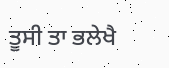ਤੂਸੀ ਤਾ ਭਲੇਖੈ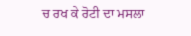ਚ ਰਖ ਕੇ ਰੋਟੀ ਦਾ ਮਸਲਾ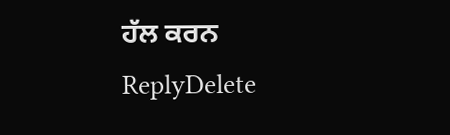ਹੱਲ ਕਰਨ
ReplyDelete